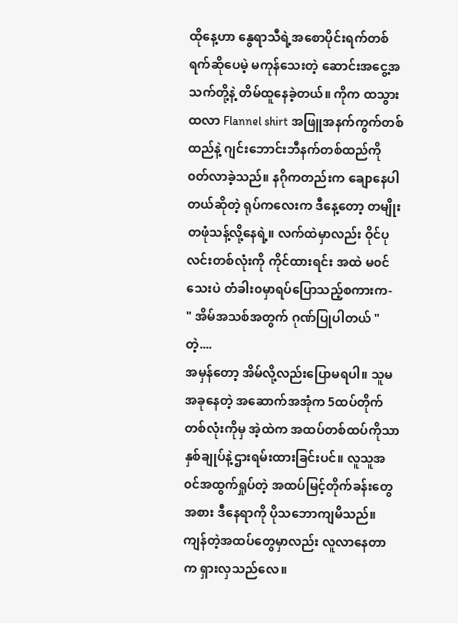ထိုနေ့ဟာ နွေရာသီရဲ့အစောပိုင်းရက်တစ်ရက်ဆိုပေမဲ့ မကုန်သေးတဲ့ ဆောင်းအငွေ့အသက်တို့နဲ့ တိမ်ထူနေခဲ့တယ်။ ကိုက ထသွားထလာ Flannel shirt အဖြူအနက်ကွက်တစ်ထည်နဲ့ ဂျင်းဘောင်းဘီနက်တစ်ထည်ကို ၀တ်လာခဲ့သည်။ နဂိုကတည်းက ချောနေပါတယ်ဆိုတဲ့ ရုပ်ကလေးက ဒီနေ့တော့ တမျိုးတဖုံသန့်လို့နေရဲ့။ လက်ထဲမှာလည်း ဝိုင်ပုလင်းတစ်လုံးကို ကိုင်ထားရင်း အထဲ မ၀င်သေးပဲ တံခါး၀မှာရပ်ပြောသည့်စကားက-
" အိမ်အသစ်အတွက် ဂုဏ်ပြုပါတယ် " တဲ့....
အမှန်တော့ အိမ်လို့လည်းပြောမရပါ။ သူမ အခုနေတဲ့ အဆောက်အအုံက 5ထပ်တိုက်တစ်လုံးကိုမှ အဲ့ထဲက အထပ်တစ်ထပ်ကိုသာ နှစ်ချုပ်နဲ့ဌားရမ်းထားခြင်းပင်။ လူသူအ၀င်အထွက်ရှုပ်တဲ့ အထပ်မြင့်တိုက်ခန်းတွေအစား ဒီနေရာကို ပိုသဘောကျမိသည်။ ကျန်တဲ့အထပ်တွေမှာလည်း လူလာနေတာက ရှားလှသည်လေ။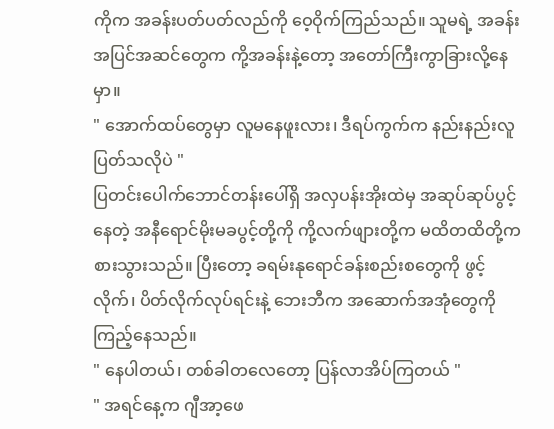ကိုက အခန်းပတ်ပတ်လည်ကို ဝေ့ဝိုက်ကြည်သည်။ သူမရဲ့ အခန်းအပြင်အဆင်တွေက ကို့အခန်းနဲ့တော့ အတော်ကြီးကွာခြားလို့နေမှာ။
" အောက်ထပ်တွေမှာ လူမနေဖူးလား၊ ဒီရပ်ကွက်က နည်းနည်းလူပြတ်သလိုပဲ "
ပြတင်းပေါက်ဘောင်တန်းပေါ်ရှိ အလှပန်းအိုးထဲမှ အဆုပ်ဆုပ်ပွင့်နေတဲ့ အနီရောင်မိုးမခပွင့်တို့ကို ကို့လက်ဖျားတို့က မထိတထိတို့ကစားသွားသည်။ ပြီးတော့ ခရမ်းနုရောင်ခန်းစည်းစတွေကို ဖွင့်လိုက်၊ ပိတ်လိုက်လုပ်ရင်းနဲ့ ဘေးဘီက အဆောက်အအုံတွေကို ကြည့်နေသည်။
" နေပါတယ်၊ တစ်ခါတလေတော့ ပြန်လာအိပ်ကြတယ် "
" အရင်နေ့က ဂျီအာ့ဖေ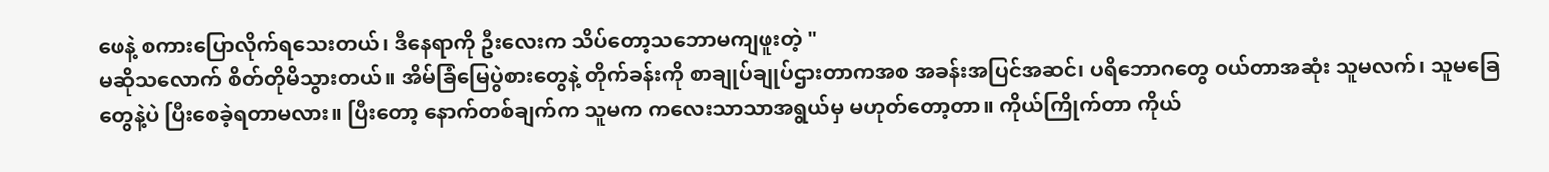ဖေနဲ့ စကားပြောလိုက်ရသေးတယ်၊ ဒီနေရာကို ဦးလေးက သိပ်တော့သဘောမကျဖူးတဲ့ "
မဆိုသလောက် စိတ်တိုမိသွားတယ်။ အိမ်ခြံမြေပွဲစားတွေနဲ့ တိုက်ခန်းကို စာချုပ်ချုပ်ဌားတာကအစ အခန်းအပြင်အဆင်၊ ပရိဘောဂတွေ ၀ယ်တာအဆုံး သူမလက်၊ သူမခြေတွေနဲ့ပဲ ပြီးစေခဲ့ရတာမလား။ ပြီးတော့ နောက်တစ်ချက်က သူမက ကလေးသာသာအရွယ်မှ မဟုတ်တော့တာ။ ကိုယ်ကြိုက်တာ ကိုယ်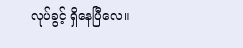လုပ်ခွင့် ရှိနေပြီလေ။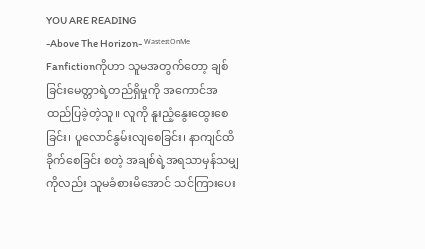YOU ARE READING
-Above The Horizon- ᵂᵃˢᵗᵉᶦᵗᴼⁿᴹᵉ
Fanfictionကိုဟာ သူမအတွက်တော့ ချစ်ခြင်းမေတ္တာရဲ့တည်ရှိမှုကို အကောင်အထည်ပြခဲ့တဲ့သူ။ လူကို နူးညံ့နွေးထွေးစေခြင်း၊ ပူလောင်နွမ်းလျစေခြင်း၊ နာကျင်ထိခိုက်စေခြင်း စတဲ့ အချစ်ရဲ့အရသာမှန်သမျှကိုလည်း သူမခံစားမိအောင် သင်ကြားပေး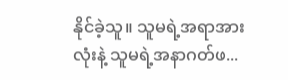နိုင်ခဲ့သူ။ သူမရဲ့အရာအားလုံးနဲ့ သူမရဲ့အနာဂတ်ဖ...